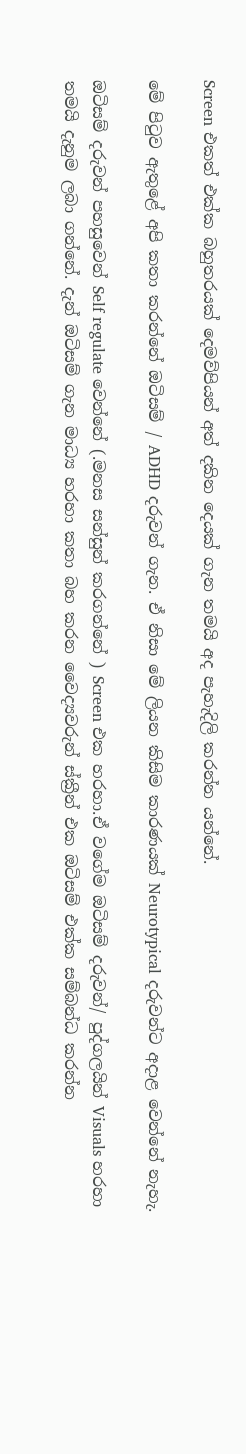Screen එකත් එක්ක බහුතරයක් දෙමව්පියන් අත් දකින දෙයක් ගැන තමයි අද පැහැදිලි කරන්න යන්නේ.

මේ පිටුව ඇතුළේ අපි කතා කරන්නේ ඔටිසම් / ADHD දරුවන් ගැන. ඒ නිසා මේ ලියන කිසිම කාරණයක් Neurotypical දරුවන්ට අදාළ වෙන්නේ නැහැ.

ඔටිසම් දරුවන් පහසුවෙන් Self regulate වෙන්නේ (.මනස සන්සුන් කරගන්නේ ) Screen එක හරහා.ඒ වගේම ඔටිසම් දරුවන්/ පුද්ගලයින් Visuals හරහා තමයි දැනුම ලබා ගන්නේ. දැන් ඔටිසම් ගැන මාධ්‍ය හරහා කතා බහ කරන වෛද්‍යවරුන් ස්ක්‍රීන් එක ඔටිසම් එක්ක සම්බන්ධ කරන්න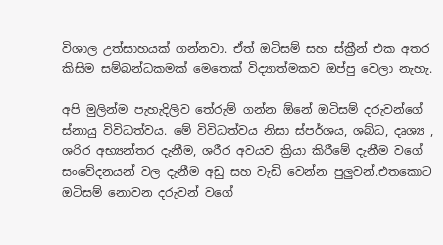විශාල උත්සාහයක් ගන්නවා. ඒත් ඔටිසම් සහ ස්ක්‍රීන් එක අතර කිසිම සම්බන්ධකමක් මෙතෙක් විද්‍යාත්මකව ඔප්පු වෙලා නැහැ.

අපි මුලින්ම පැහැදිලිව තේරුම් ගන්න ඕනේ ඔටිසම් දරුවන්ගේ ස්නායු විවිධත්වය. මේ විවිධත්වය නිසා ස්පර්ශය, ශබ්ධ, දෘශ්‍ය , ශරිර අභ්‍යන්තර දැනීම, ශරීර අවයව ක්‍රියා කිරීමේ දැනීම වගේ සංවේදනයන් වල දැනීම අඩු සහ වැඩි වෙන්න පුලුවන්.එතකොට ඔටිසම් නොවන දරුවන් වගේ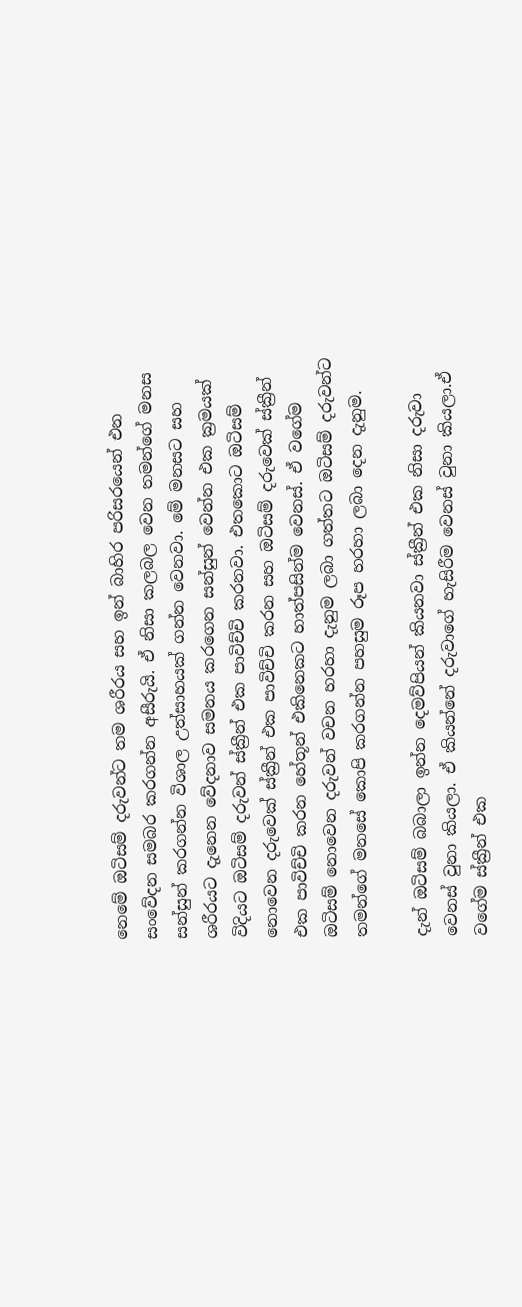නෙමේ ඔටිසම් දරුවන්ට තම ශරීරය සහ ඉන් බාහිර පරිසරයෙන් එන සංවේදන සමබර කරගන්න අසීරුයි. ඒ නිසා කලබල වෙන තමන්ගේ මනස සන්සුන් කරගන්න විශාල උත්සාහයක් ගන්න වෙනවා. මේ මනසට සහ ශරීරයට දැනෙන වේදනාව සමනය කරගෙන සන්සුන් වෙන්න එක ක්‍රමයක් විදියට ඔටිසම් දරුවන් ස්ක්‍රීන් එක පාවිච්චි කරනවා. එතකොට ඔටිසම් නොවෙන දරුවෙක් ස්ක්‍රීන් එක පාවිච්චි කරන සහ ඔටිසම් දරුවෙක් ස්ක්‍රීන් එක පාවිච්චි කරන හේතූන් එකිනෙකට හාත්පසින්ම වෙනස්. ඒ වගේම ඔටිසම් නොවෙන දරුවන් වචන හරහා දැනුම ලබා ගත්තට ඔටිසම් දරුවන්ට තමන්ගේ මනසේ කොපි කරගන්න පහසුම රූප හරහා ලබා දෙන දැනුම.

දැන් ඔටිසම් බබාලා ඉන්න දෙමව්පියන් කියනවා ස්ක්‍රීන් එක නිසා දරුවා වෙනස් වුනා කියලා. ඒ කියන්නේ දරුවාගේ හැසිරීම වෙනස් වුනා කියලා.ඒ වගේම ස්ක්‍රීන් එක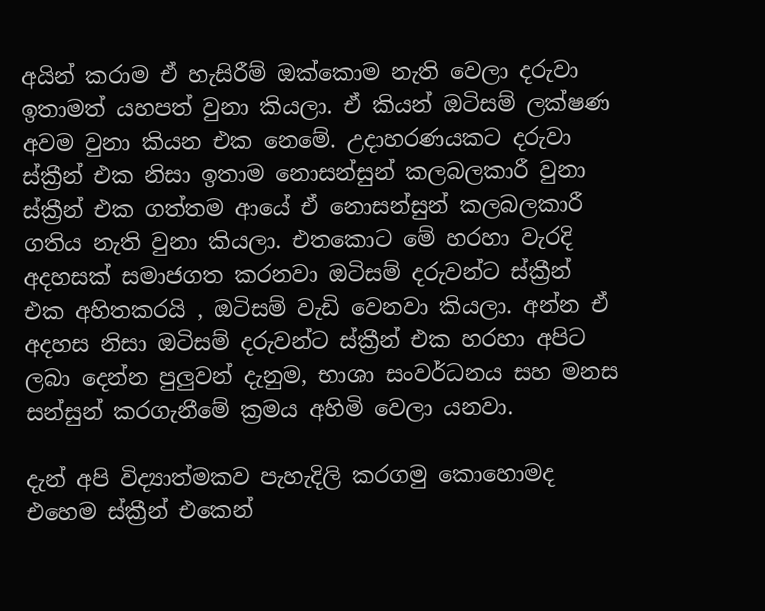අයින් කරාම ඒ හැසිරීම් ඔක්කොම නැති වෙලා දරුවා ඉතාමත් යහපත් වුනා කියලා. ඒ කියන් ඔටිසම් ලක්ෂණ අවම වුනා කියන එක නෙමේ. උදාහරණයකට දරුවා ස්ක්‍රීන් එක නිසා ඉතාම නොසන්සුන් කලබලකාරී වුනා ස්ක්‍රීන් එක ගත්තම ආයේ ඒ නොසන්සුන් කලබලකාරී ගතිය නැති වුනා කියලා. එතකොට මේ හරහා වැරදි අදහසක් සමාජගත කරනවා ඔටිසම් දරුවන්ට ස්ක්‍රීන් එක අහිතකරයි , ඔටිසම් වැඩි වෙනවා කියලා. අන්න ඒ අදහස නිසා ඔටිසම් දරුවන්ට ස්ක්‍රීන් එක හරහා අපිට ලබා දෙන්න පුලුවන් දැනුම, භාශා සංවර්ධනය සහ මනස සන්සුන් කරගැනීමේ ක්‍රමය අහිමි වෙලා යනවා.

දැන් අපි විද්‍යාත්මකව පැහැදිලි කරගමු කොහොමද එහෙම ස්ක්‍රීන් එකෙන්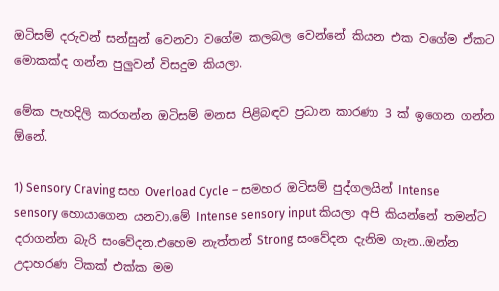ඔටිසම් දරුවන් සන්සුන් වෙනවා වගේම කලබල වෙන්නේ කියන එක වගේම ඒකට මොකක්ද ගන්න පුලුවන් විසදුම කියලා.

මේක පැහදිලි කරගන්න ඔටිසම් මනස පිළිබඳව ප්‍රධාන කාරණා 3 ක් ඉගෙන ගන්න ඕනේ.

1) Sensory Craving සහ Overload Cycle – සමහර ඔටිසම් පුද්ගලයින් Intense sensory හොයාගෙන යනවා.මේ Intense sensory input කියලා අපි කියන්නේ තමන්ට දරාගන්න බැරි සංවේදන.එහෙම නැත්තන් Strong සංවේදන දැනිම ගැන..ඔන්න උදාහරණ ටිකක් එක්ක මම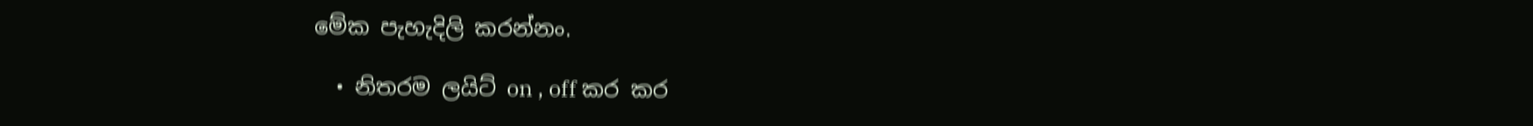මේක පැහැදිලි කරන්නං.

  • නිතරම ලයිට් on , off කර කර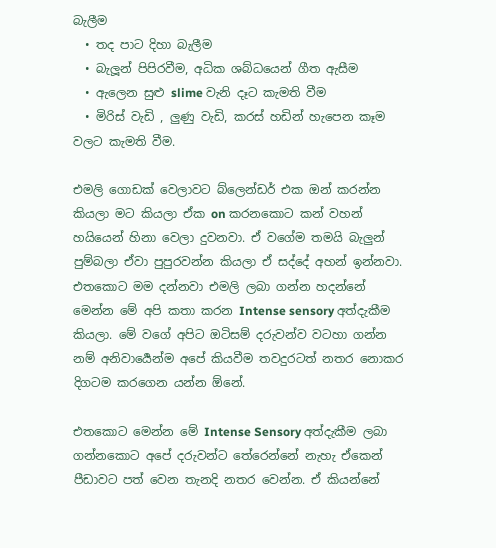බැලීම
  • තද පාට දිහා බැලීම
  • බැලූන් පිපිරවීම, අධික ශබ්ධයෙන් ගීත ඇසීම
  • ඇලෙන සුළු slime වැනි දෑට කැමති වීම
  • මිරිස් වැඩි , ලුණු වැඩි, කරස් හඩින් හැපෙන කෑම වලට කැමති වීම.

එමලි ගොඩක් වෙලාවට බ්ලෙන්ඩර් එක ඔන් කරන්න කියලා මට කියලා ඒක on කරනකොට කන් වහන් හයියෙන් හිනා වෙලා දුවනවා. ඒ වගේම තමයි බැලුන් පුම්බලා ඒවා පුපුරවන්න කියලා ඒ සද්දේ අහන් ඉන්නවා. එතකොට මම දන්නවා එමලි ලබා ගන්න හදන්නේ මෙන්න මේ අපි කතා කරන Intense sensory අත්දැකීම කියලා. මේ වගේ අපිට ඔටිසම් දරුවන්ව වටහා ගන්න නම් අනිවාර්‍යෙන්ම අපේ කියවීම තවදුරටත් නතර නොකර දිගටම කරගෙන යන්න ඕනේ.

එතකොට මෙන්න මේ Intense Sensory අත්දැකීම ලබා ගන්නකොට අපේ දරුවන්ට තේරෙන්නේ නැහැ ඒකෙන් පීඩාවට පත් වෙන තැනදි නතර වෙන්න. ඒ කියන්නේ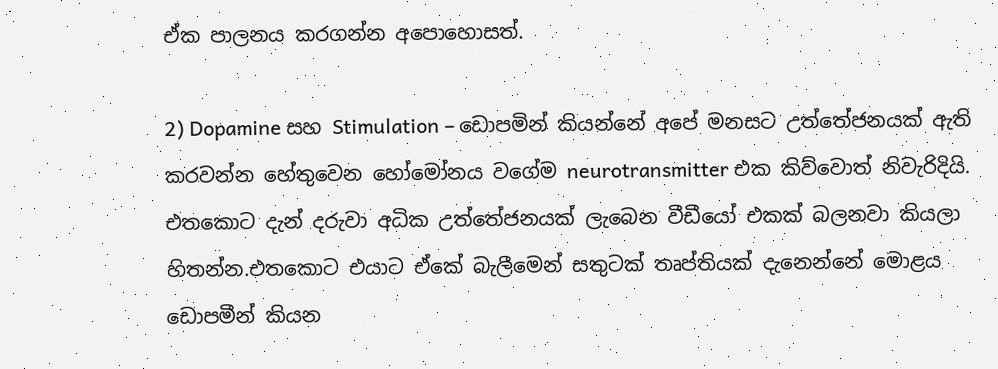ඒක පාලනය කරගන්න අපොහොසත්.

2) Dopamine සහ Stimulation – ඩොපමින් කියන්නේ අපේ මනසට උත්තේජනයක් ඇති කරවන්න හේතුවෙන හෝමෝනය වගේම neurotransmitter එක කිව්වොත් නිවැරිදියි. එතකොට දැන් දරුවා අධික උත්තේජනයක් ලැබෙන වීඩීයෝ එකක් බලනවා කියලා හිතන්න.එතකොට එයාට ඒකේ බැලීමෙන් සතුටක් තෘප්තියක් දැනෙන්නේ මොළය ඩොපමීන් කියන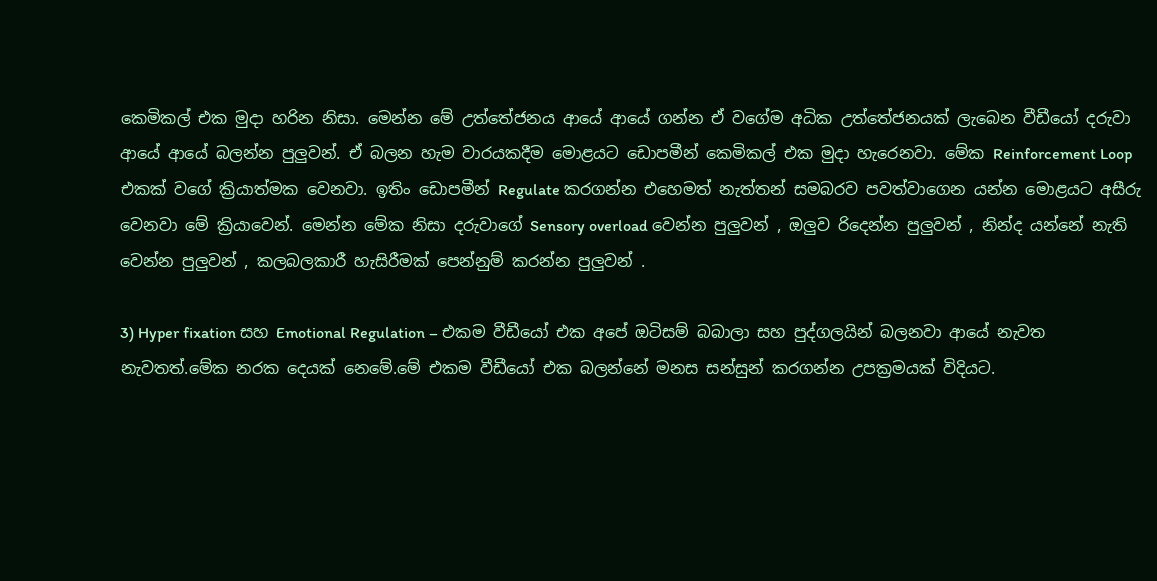කෙමිකල් එක මුදා හරින නිසා. මෙන්න මේ උත්තේජනය ආයේ ආයේ ගන්න ඒ වගේම අධික උත්තේජනයක් ලැබෙන වීඩීයෝ දරුවා ආයේ ආයේ බලන්න පුලුවන්. ඒ බලන හැම වාරයකදීම මොළයට ඩොපමීන් කෙමිකල් එක මුදා හැරෙනවා. මේක Reinforcement Loop එකක් වගේ ක්‍රියාත්මක වෙනවා. ඉතිං ඩොපමීන් Regulate කරගන්න එහෙමත් නැත්තන් සමබරව පවත්වාගෙන යන්න මොළයට අසීරු වෙනවා මේ ක්‍රියාවෙන්. මෙන්න මේක නිසා දරුවාගේ Sensory overload වෙන්න පුලුවන් , ඔලුව රිදෙන්න පුලුවන් , නින්ද යන්නේ නැති වෙන්න පුලුවන් , කලබලකාරී හැසිරීමක් පෙන්නුම් කරන්න පුලුවන් .

3) Hyper fixation සහ Emotional Regulation – එකම වීඩීයෝ එක අපේ ඔටිසම් බබාලා සහ පුද්ගලයින් බලනවා ආයේ නැවත නැවතත්.මේක නරක දෙයක් නෙමේ.මේ එකම වීඩීයෝ එක බලන්නේ මනස සන්සුන් කරගන්න උපක්‍රමයක් විදියට.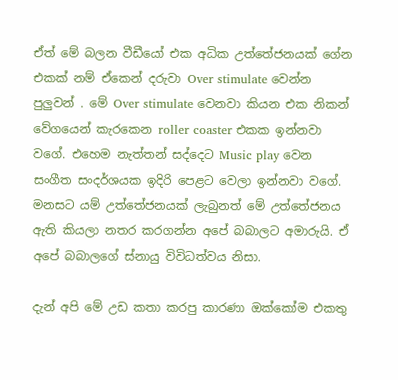ඒත් මේ බලන වීඩීයෝ එක අධික උත්තේජනයක් ගේන එකක් නම් ඒකෙන් දරුවා Over stimulate වෙන්න පුලුවන් . මේ Over stimulate වෙනවා කියන එක නිකන් වේගයෙන් කැරකෙන roller coaster එකක ඉන්නවා වගේ. එහෙම නැත්තන් සද්දෙට Music play වෙන සංගීත සංදර්ශයක ඉදිරි පෙළට වෙලා ඉන්නවා වගේ. මනසට යම් උත්තේජනයක් ලැබුනත් මේ උත්තේජනය ඇති කියලා නතර කරගන්න අපේ බබාලට අමාරුයි. ඒ අපේ බබාලගේ ස්නායු විවිධත්වය නිසා.

දැන් අපි මේ උඩ කතා කරපු කාරණා ඔක්කෝම එකතු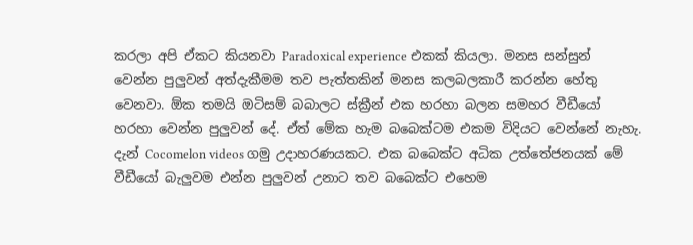කරලා අපි ඒකට කියනවා Paradoxical experience එකක් කියලා. මනස සන්සුන් වෙන්න පුලුවන් අත්දැකීමම තව පැත්තකින් මනස කලබලකාරී කරන්න හේතු වෙනවා. ඕක තමයි ඔටිසම් බබාලට ස්ක්‍රීන් එක හරහා බලන සමහර වීඩීයෝ හරහා වෙන්න පුලුවන් දේ. ඒත් මේක හැම බබෙක්ටම එකම විදියට වෙන්නේ නැහැ. දැන් Cocomelon videos ගමු උදාහරණයකට. එක බබෙක්ට අධික උත්තේජනයක් මේ වීඩීයෝ බැලුවම එන්න පුලුවන් උනාට තව බබෙක්ට එහෙම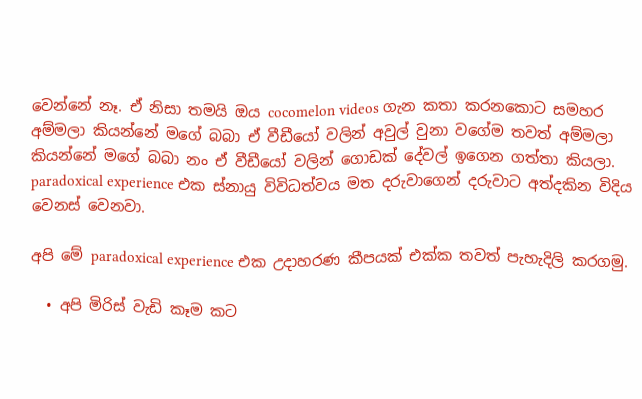වෙන්නේ නෑ. ඒ නිසා තමයි ඔය cocomelon videos ගැන කතා කරනකොට සමහර අම්මලා කියන්නේ මගේ බබා ඒ වීඩීයෝ වලින් අවුල් වුනා වගේම තවත් අම්මලා කියන්නේ මගේ බබා නං ඒ වීඩීයෝ වලින් ගොඩක් දේවල් ඉගෙන ගත්තා කියලා. paradoxical experience එක ස්නායු විවිධත්වය මත දරුවාගෙන් දරුවාට අත්දකින විදිය වෙනස් වෙනවා.

අපි මේ paradoxical experience එක උදාහරණ කීපයක් එක්ක තවත් පැහැදිලි කරගමු.

  • අපි මිරිස් වැඩි කෑම කට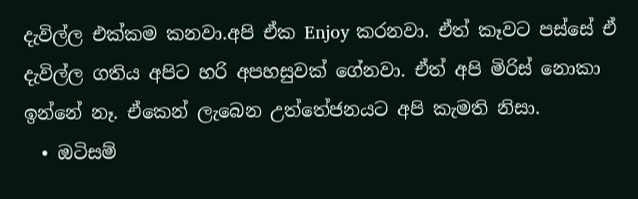දැවිල්ල එක්කම කනවා.අපි ඒක Enjoy කරනවා. ඒත් කෑවට පස්සේ ඒ දැවිල්ල ගතිය අපිට හරි අපහසුවක් ගේනවා. ඒත් අපි මිරිස් නොකා ඉන්නේ නෑ. ඒකෙන් ලැබෙන උත්තේජනයට අපි කැමති නිසා.
  • ඔටිසම්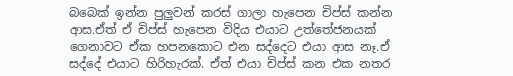බබෙක් ඉන්න පුලුවන් කරස් ගාලා හැපෙන චිප්ස් කන්න ආස.ඒත් ඒ චිප්ස් හැපෙන විදිය එයාට උත්තේජනයක් ගෙනාවට ඒක හපනකොට එන සද්දෙට එයා ආස නෑ.ඒ සද්දේ එයාට හිරිහැරක්. ඒත් එයා චිප්ස් කන එක නතර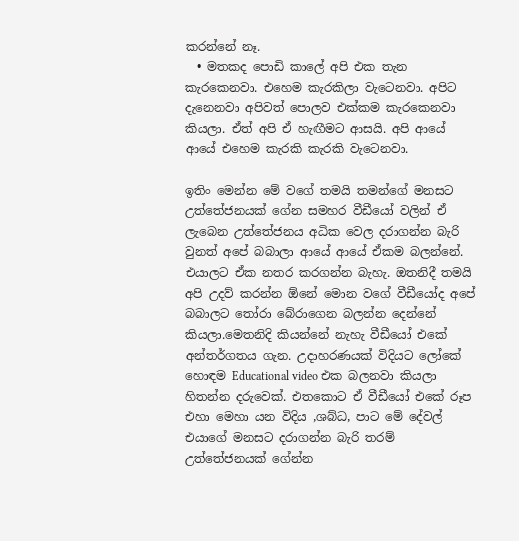කරන්නේ නෑ.
  • මතකද පොඩි කාලේ අපි එක තැන කැරකෙනවා. එහෙම කැරකිලා වැටෙනවා. අපිට දැනෙනවා අපිවත් පොලව එක්කම කැරකෙනවා කියලා. ඒත් අපි ඒ හැඟීමට ආසයි. අපි ආයේ ආයේ එහෙම කැරකි කැරකි වැටෙනවා.

ඉතිං මෙන්න මේ වගේ තමයි තමන්ගේ මනසට උත්තේජනයක් ගේන සමහර වීඩීයෝ වලින් ඒ ලැබෙන උත්තේජනය අධික වෙල දරාගන්න බැරි වුනත් අපේ බබාලා ආයේ ආයේ ඒකම බලන්නේ. එයාලට ඒක නතර කරගන්න බැහැ. ඔතනිදී තමයි අපි උදව් කරන්න ඕනේ මොන වගේ වීඩීයෝද අපේ බබාලට තෝරා බේරාගෙන බලන්න දෙන්නේ කියලා.මෙතනිදි කියන්නේ නැහැ වීඩීයෝ එකේ අන්තර්ගතය ගැන. උදාහරණයක් විදියට ලෝකේ හොඳම Educational video එක බලනවා කියලා හිතන්න දරුවෙක්. එතකොට ඒ වීඩීයෝ එකේ රූප එහා මෙහා යන විදිය ,ශබ්ධ, පාට මේ දේවල් එයාගේ මනසට දරාගන්න බැරි තරම් උත්තේජනයක් ගේන්න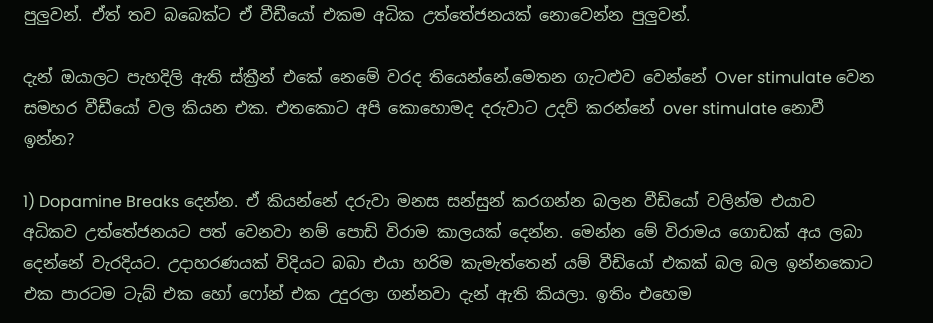පුලුවන්. ඒත් තව බබෙක්ට ඒ වීඩීයෝ එකම අධික උත්තේජනයක් නොවෙන්න පුලුවන්.

දැන් ඔයාලට පැහදිලි ඇති ස්ක්‍රීන් එකේ නෙමේ වරද තියෙන්නේ.මෙතන ගැටළුව වෙන්නේ Over stimulate වෙන සමහර වීඩීයෝ වල කියන එක. එතකොට අපි කොහොමද දරුවාට උදව් කරන්නේ over stimulate නොවී ඉන්න?

1) Dopamine Breaks දෙන්න. ඒ කියන්නේ දරුවා මනස සන්සුන් කරගන්න බලන වීඩියෝ වලින්ම එයාව අධිකව උත්තේජනයට පත් වෙනවා නම් පොඩි විරාම කාලයක් දෙන්න. මෙන්න මේ විරාමය ගොඩක් අය ලබා දෙන්නේ වැරදියට. උදාහරණයක් විදියට බබා එයා හරිම කැමැත්තෙන් යම් වීඩියෝ එකක් බල බල ඉන්නකොට එක පාරටම ටැබ් එක හෝ ෆෝන් එක උදුරලා ගන්නවා දැන් ඇති කියලා. ඉතිං එහෙම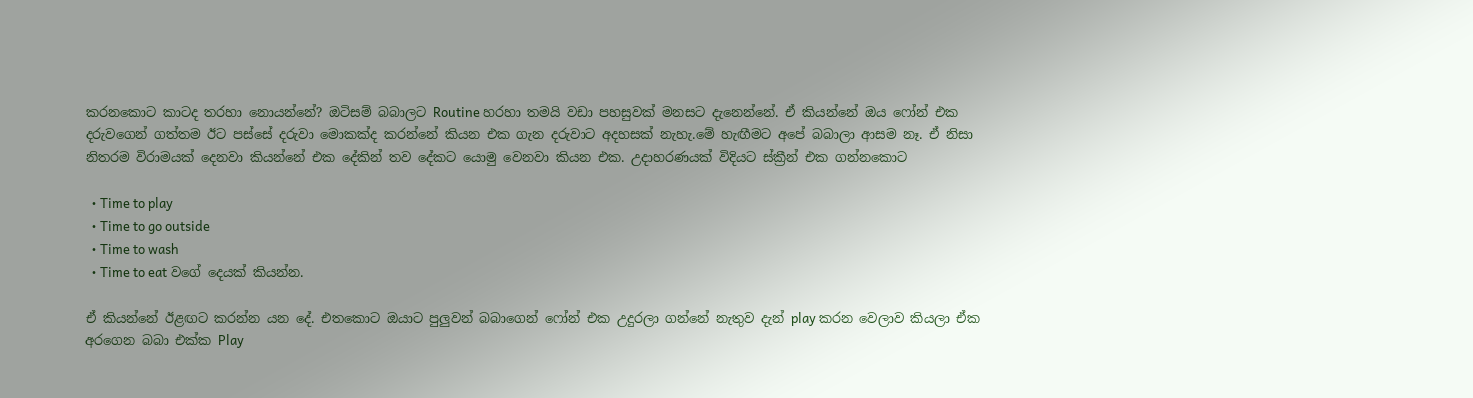කරනකොට කාටද තරහා නොයන්නේ? ඔටිසම් බබාලට Routine හරහා තමයි වඩා පහසුවක් මනසට දැනෙන්නේ. ඒ කියන්නේ ඔය ෆෝන් එක දරුවගෙන් ගත්තම ඊට පස්සේ දරුවා මොකක්ද කරන්නේ කියන එක ගැන දරුවාට අදහසක් නැහැ.මේ හැඟීමට අපේ බබාලා ආසම නෑ. ඒ නිසා නිතරම විරාමයක් දෙනවා කියන්නේ එක දේකින් තව දේකට යොමු වෙනවා කියන එක. උදාහරණයක් විදියට ස්ක්‍රීන් එක ගන්නකොට

  • Time to play
  • Time to go outside
  • Time to wash
  • Time to eat වගේ දෙයක් කියන්න.

ඒ කියන්නේ ඊළඟට කරන්න යන දේ. එතකොට ඔයාට පුලුවන් බබාගෙන් ෆෝන් එක උදුරලා ගන්නේ නැතුව දැන් play කරන වෙලාව කියලා ඒක අරගෙන බබා එක්ක Play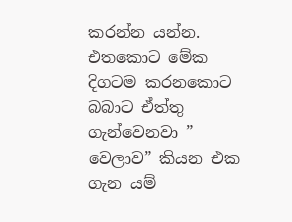කරන්න යන්න. එතකොට මේක දිගටම කරනකොට බබාට ඒත්තු ගැන්වෙනවා ” වෙලාව” කියන එක ගැන යම්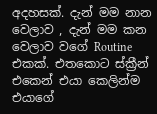අදහසක්. දැන් මම නාන වෙලාව , දැන් මම කන වෙලාව වගේ Routine එකක්. එතකොට ස්ක්‍රීන් එකෙන් එයා කෙලින්ම එයාගේ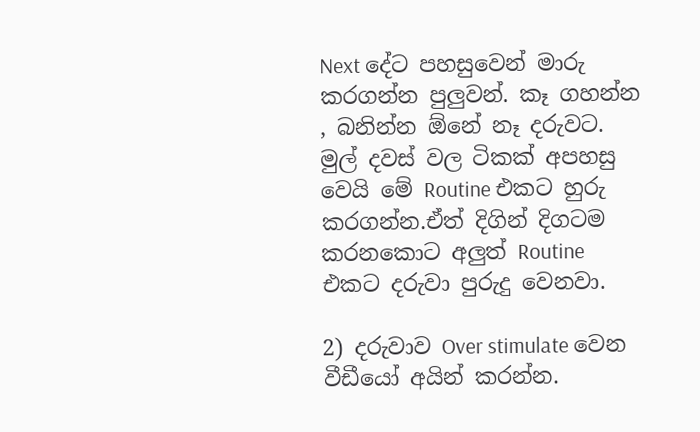Next දේට පහසුවෙන් මාරු කරගන්න පුලුවන්. කෑ ගහන්න , බනින්න ඕනේ නෑ දරුවට. මුල් දවස් වල ටිකක් අපහසු වෙයි මේ Routine එකට හුරු කරගන්න.ඒත් දිගින් දිගටම කරනකොට අලුත් Routine එකට දරුවා පුරුදු වෙනවා.

2) දරුවාව Over stimulate වෙන වීඩීයෝ අයින් කරන්න.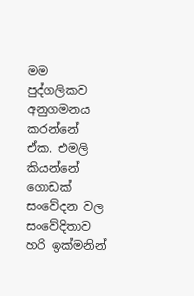මම පුද්ගලිකව අනුගමනය කරන්නේ ඒක. එමලි කියන්නේ ගොඩක් සංවේදන වල සංවේදිතාව හරි ඉක්මනින්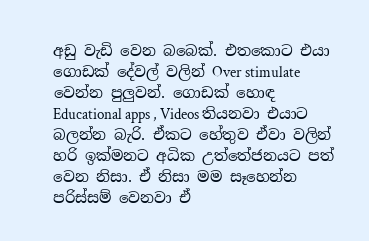අඩු වැඩි වෙන බබෙක්. එතකොට එයා ගොඩක් දේවල් වලින් Over stimulate වෙන්න පුලුවන්. ගොඩක් හොඳ Educational apps , Videos තියනවා එයාට බලන්න බැරි. ඒකට හේතුව ඒවා වලින් හරි ඉක්මනට අධික උත්තේජනයට පත් වෙන නිසා. ඒ නිසා මම සෑහෙන්න පරිස්සම් වෙනවා ඒ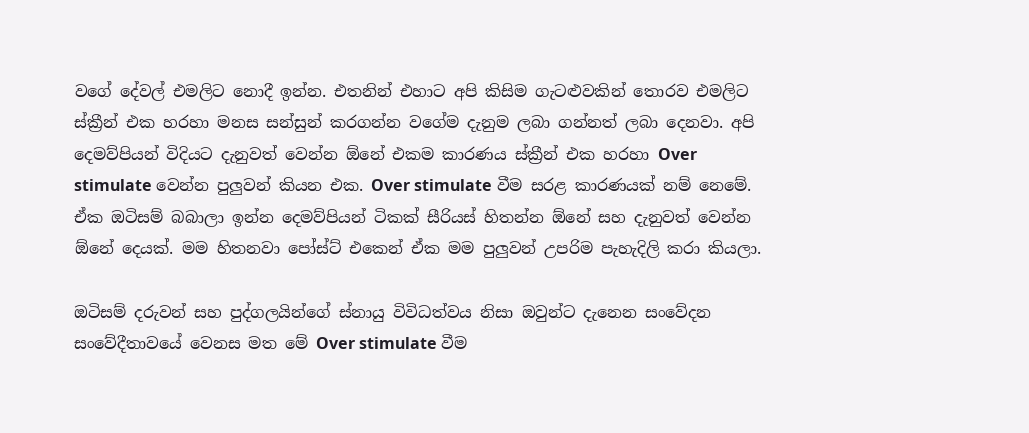වගේ දේවල් එමලිට නොදී ඉන්න. එතනින් එහාට අපි කිසිම ගැටළුවකින් තොරව එමලිට ස්ක්‍රීන් එක හරහා මනස සන්සුන් කරගන්න වගේම දැනුම ලබා ගන්නත් ලබා දෙනවා. අපි දෙමව්පියන් විදියට දැනුවත් වෙන්න ඕනේ එකම කාරණය ස්ක්‍රීන් එක හරහා Over stimulate වෙන්න පුලුවන් කියන එක. Over stimulate වීම සරළ කාරණයක් නම් නෙමේ. ඒක ඔටිසම් බබාලා ඉන්න දෙමව්පියන් ටිකක් සීරියස් හිතන්න ඕනේ සහ දැනුවත් වෙන්න ඕනේ දෙයක්. මම හිතනවා පෝස්ට් එකෙන් ඒක මම පුලුවන් උපරිම පැහැදිලි කරා කියලා.

ඔටිසම් දරුවන් සහ පුද්ගලයින්ගේ ස්නායු විවිධත්වය නිසා ඔවුන්ට දැනෙන සංවේදන සංවේදීතාවයේ වෙනස මත මේ Over stimulate වීම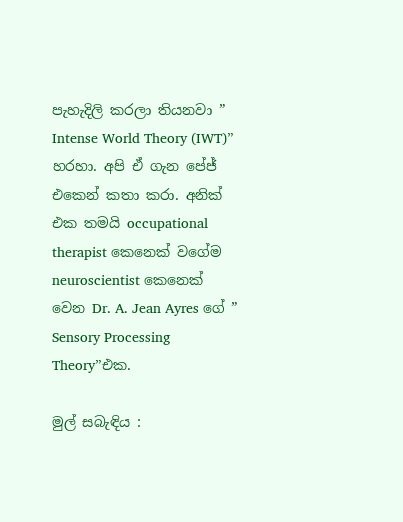පැහැදිලි කරලා තියනවා ” Intense World Theory (IWT)” හරහා. අපි ඒ ගැන පේජ් එකෙන් කතා කරා. අනික් එක තමයි occupational therapist කෙනෙක් වගේම neuroscientist කෙනෙක් වෙන Dr. A. Jean Ayres ගේ ” Sensory Processing Theory”එක.

මුල් සබැඳිය :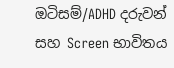ඔටිසම්/ADHD දරුවන් සහ Screen භාවිතය